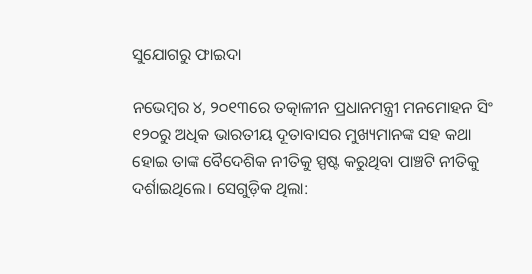ସୁଯୋଗରୁ ଫାଇଦା

ନଭେମ୍ୱର ୪, ୨୦୧୩ରେ ତତ୍କାଳୀନ ପ୍ରଧାନମନ୍ତ୍ରୀ ମନମୋହନ ସିଂ ୧୨୦ରୁ ଅଧିକ ଭାରତୀୟ ଦୂତାବାସର ମୁଖ୍ୟମାନଙ୍କ ସହ କଥା ହୋଇ ତାଙ୍କ ବୈଦେଶିକ ନୀତିକୁ ସ୍ପଷ୍ଟ କରୁଥିବା ପାଞ୍ଚଟି ନୀତିକୁ ଦର୍ଶାଇଥିଲେ। ସେଗୁଡ଼ିକ ଥିଲା: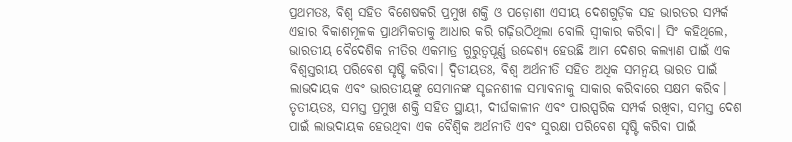ପ୍ରଥମତଃ, ବିଶ୍ୱ ସହିତ ବିଶେଷକରି ପ୍ରମୁଖ ଶକ୍ତି ଓ ପଡ଼ୋଶୀ ଏସୀୟ ଦେଶଗୁଡ଼ିକ ସହ ଭାରତର ସମ୍ପର୍କ ଏହାର ବିକାଶମୂଳକ ପ୍ରାଥମିକତାକୁ ଆଧାର କରି ଗଢ଼ିଉଠିଥିଲା ବୋଲି ସ୍ୱୀକାର କରିବା। ସିଂ କହିଥିଲେ, ଭାରତୀୟ ବୈଦେଶିକ ନୀତିର ଏକମାତ୍ର ଗୁରୁତ୍ୱପୂର୍ଣ୍ଣ ଉଦ୍ଦେଶ୍ୟ ହେଉଛି ଆମ ଦେଶର କଲ୍ୟାଣ ପାଇଁ ଏକ ବିଶ୍ୱସ୍ତରୀୟ ପରିବେଶ ସୃଷ୍ଟି କରିବା। ଦ୍ୱିତୀୟତଃ, ବିଶ୍ୱ ଅର୍ଥନୀତି ସହିତ ଅଧିକ ସମନ୍ୱୟ ଭାରତ ପାଇଁ ଲାଭଦାୟକ ଏବଂ ଭାରତୀୟଙ୍କୁ ସେମାନଙ୍କ ସୃଜନଶୀଳ ସମ୍ଭାବନାକୁ ସାକାର କରିବାରେ ସକ୍ଷମ କରିବ। ତୃତୀୟତଃ, ସମସ୍ତ ପ୍ରମୁଖ ଶକ୍ତି ସହିତ ସ୍ଥାୟୀ, ଦୀର୍ଘକାଳୀନ ଏବଂ ପାରସ୍ପରିକ ସମ୍ପର୍କ ରଖିବା, ସମସ୍ତ ଦେଶ ପାଇଁ ଲାଭଦାୟକ ହେଉଥିବା ଏକ ବୈଶ୍ୱିକ ଅର୍ଥନୀତି ଏବଂ ସୁରକ୍ଷା ପରିବେଶ ସୃଷ୍ଟି କରିବା ପାଇଁ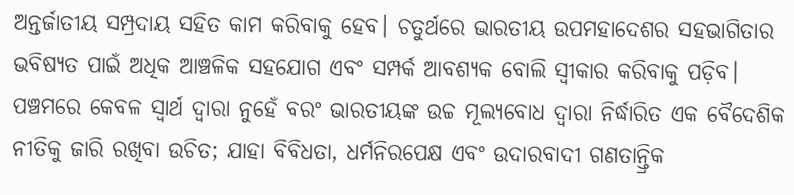ଅନ୍ତର୍ଜାତୀୟ ସମ୍ପ୍ରଦାୟ ସହିତ କାମ କରିବାକୁ ହେବ। ଚତୁର୍ଥରେ ଭାରତୀୟ ଉପମହାଦେଶର ସହଭାଗିତାର ଭବିଷ୍ୟତ ପାଇଁ ଅଧିକ ଆଞ୍ଚଳିକ ସହଯୋଗ ଏବଂ ସମ୍ପର୍କ ଆବଶ୍ୟକ ବୋଲି ସ୍ୱୀକାର କରିବାକୁ ପଡ଼ିବ। ପଞ୍ଚମରେ କେବଳ ସ୍ୱାର୍ଥ ଦ୍ୱାରା ନୁହେଁ ବରଂ ଭାରତୀୟଙ୍କ ଉଚ୍ଚ ମୂଲ୍ୟବୋଧ ଦ୍ୱାରା ନିର୍ଦ୍ଧାରିତ ଏକ ବୈଦେଶିକ ନୀତିକୁ ଜାରି ରଖିବା ଉଚିତ; ଯାହା ବିବିଧତା, ଧର୍ମନିରପେକ୍ଷ ଏବଂ ଉଦାରବାଦୀ ଗଣତାନ୍ତ୍ରିକ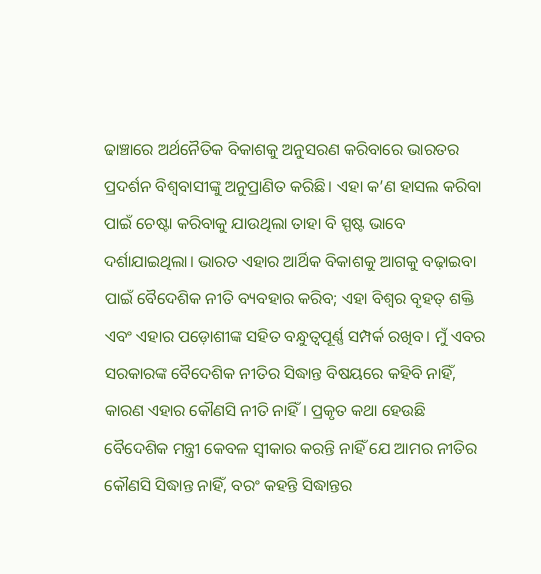ଢାଞ୍ଚାରେ ଅର୍ଥନୈତିକ ବିକାଶକୁ ଅନୁସରଣ କରିବାରେ ଭାରତର ପ୍ରଦର୍ଶନ ବିଶ୍ୱବାସୀଙ୍କୁ ଅନୁପ୍ରାଣିତ କରିଛି। ଏହା କ’ଣ ହାସଲ କରିବା ପାଇଁ ଚେଷ୍ଟା କରିବାକୁ ଯାଉଥିଲା ତାହା ବି ସ୍ପଷ୍ଟ ଭାବେ ଦର୍ଶାଯାଇଥିଲା। ଭାରତ ଏହାର ଆର୍ଥିକ ବିକାଶକୁ ଆଗକୁ ବଢ଼ାଇବା ପାଇଁ ବୈଦେଶିକ ନୀତି ବ୍ୟବହାର କରିବ; ଏହା ବିଶ୍ୱର ବୃହତ୍‌ ଶକ୍ତି ଏବଂ ଏହାର ପଡ଼ୋଶୀଙ୍କ ସହିତ ବନ୍ଧୁତ୍ୱପୂର୍ଣ୍ଣ ସମ୍ପର୍କ ରଖିବ। ମୁଁ ଏବର ସରକାରଙ୍କ ବୈଦେଶିକ ନୀତିର ସିଦ୍ଧାନ୍ତ ବିଷୟରେ କହିବି ନାହିଁ, କାରଣ ଏହାର କୌଣସି ନୀତି ନାହିଁ। ପ୍ରକୃତ କଥା ହେଉଛି ବୈଦେଶିକ ମନ୍ତ୍ରୀ କେବଳ ସ୍ୱୀକାର କରନ୍ତି ନାହିଁ ଯେ ଆମର ନୀତିର କୌଣସି ସିଦ୍ଧାନ୍ତ ନାହିଁ, ବରଂ କହନ୍ତି ସିଦ୍ଧାନ୍ତର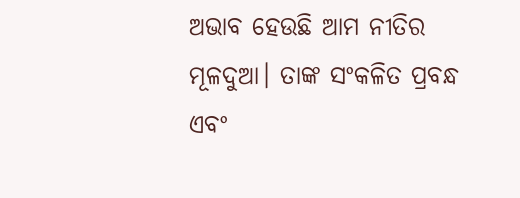ଅଭାବ ହେଉଛି ଆମ ନୀତିର ମୂଳଦୁଆ। ତାଙ୍କ ସଂକଳିତ ପ୍ରବନ୍ଧ ଏବଂ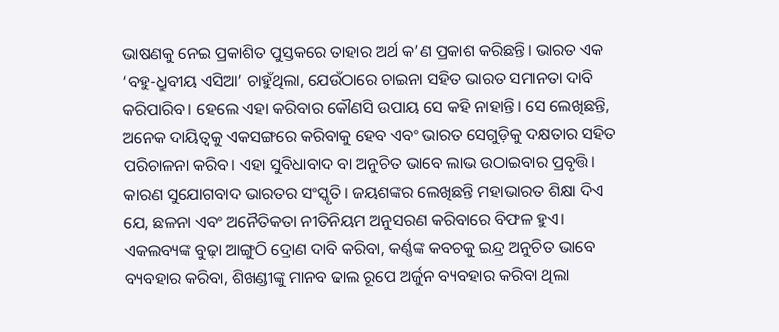ଭାଷଣକୁ ନେଇ ପ୍ରକାଶିତ ପୁସ୍ତକରେ ତାହାର ଅର୍ଥ କ’ଣ ପ୍ରକାଶ କରିଛନ୍ତି। ଭାରତ ଏକ ‘ବହୁ-ଧ୍ରୁବୀୟ ଏସିଆ’ ଚାହୁଁଥିଲା, ଯେଉଁଠାରେ ଚାଇନା ସହିତ ଭାରତ ସମାନତା ଦାବି କରିପାରିବ। ହେଲେ ଏହା କରିବାର କୌଣସି ଉପାୟ ସେ କହି ନାହାନ୍ତି। ସେ ଲେଖିଛନ୍ତି, ଅନେକ ଦାୟିତ୍ୱକୁ ଏକସଙ୍ଗରେ କରିବାକୁ ହେବ ଏବଂ ଭାରତ ସେଗୁଡ଼ିକୁ ଦକ୍ଷତାର ସହିତ ପରିଚାଳନା କରିବ। ଏହା ସୁବିଧାବାଦ ବା ଅନୁଚିତ ଭାବେ ଲାଭ ଉଠାଇବାର ପ୍ରବୃତ୍ତି। କାରଣ ସୁଯୋଗବାଦ ଭାରତର ସଂସ୍କୃତି। ଜୟଶଙ୍କର ଲେଖିଛନ୍ତି ମହାଭାରତ ଶିକ୍ଷା ଦିଏ ଯେ, ଛଳନା ଏବଂ ଅନୈତିକତା ନୀତିନିୟମ ଅନୁସରଣ କରିବାରେ ବିଫଳ ହୁଏ। ଏକଲବ୍ୟଙ୍କ ବୁଢ଼ା ଆଙ୍ଗୁଠି ଦ୍ରୋଣ ଦାବି କରିବା, କର୍ଣ୍ଣଙ୍କ କବଚକୁ ଇନ୍ଦ୍ର ଅନୁଚିତ ଭାବେ ବ୍ୟବହାର କରିବା, ଶିଖଣ୍ଡୀଙ୍କୁ ମାନବ ଢାଲ ରୂପେ ଅର୍ଜୁନ ବ୍ୟବହାର କରିବା ଥିଲା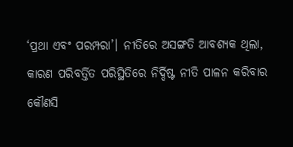‘ପ୍ରଥା ଏବଂ ପରମ୍ପରା’। ନୀତିରେ ଅସଙ୍ଗତି ଆବଶ୍ୟକ ଥିଲା, କାରଣ ପରିବର୍ତ୍ତିତ ପରିସ୍ଥିତିରେ ନିର୍ଦ୍ଦିଷ୍ଟ ନୀତି ପାଳନ କରିବାର କୌଣସି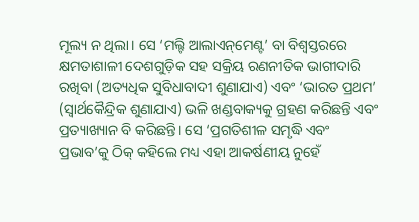ମୂଲ୍ୟ ନ ଥିଲା। ସେ ‘ମଲ୍ଟି ଆଲାଏନ୍‌ମେଣ୍ଟ’ ବା ବିଶ୍ୱସ୍ତରରେ କ୍ଷମତାଶାଳୀ ଦେଶଗୁଡ଼ିକ ସହ ସକ୍ରିୟ ରଣନୀତିକ ଭାଗୀଦାରି ରଖିବା (ଅତ୍ୟଧିକ ସୁବିଧାବାଦୀ ଶୁଣାଯାଏ) ଏବଂ ‘ଭାରତ ପ୍ରଥମ’ (ସ୍ୱାର୍ଥକୈନ୍ଦ୍ରିକ ଶୁଣାଯାଏ) ଭଳି ଖଣ୍ଡବାକ୍ୟକୁ ଗ୍ରହଣ କରିଛନ୍ତି ଏବଂ ପ୍ରତ୍ୟାଖ୍ୟାନ ବି କରିଛନ୍ତି। ସେ ‘ପ୍ରଗତିଶୀଳ ସମୃଦ୍ଧି ଏବଂ ପ୍ରଭାବ’କୁ ଠିକ୍‌ କହିଲେ ମଧ୍ୟ ଏହା ଆକର୍ଷଣୀୟ ନୁହେଁ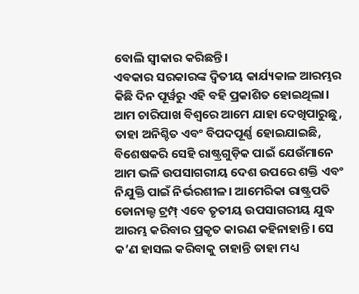ବୋଲି ସ୍ୱୀକାର କରିଛନ୍ତି।
ଏବକାର ସରକାରଙ୍କ ଦ୍ୱିତୀୟ କାର୍ଯ୍ୟକାଳ ଆରମ୍ଭର କିଛି ଦିନ ପୂର୍ୱରୁ ଏହି ବହି ପ୍ରକାଶିତ ହୋଇଥିଲା। ଆମ ଚାରିପାଖ ବିଶ୍ୱରେ ଆମେ ଯାହା ଦେଖିପାରୁଛୁ, ତାହା ଅନିଶ୍ଚିତ ଏବଂ ବିପଦପୂର୍ଣ୍ଣ ହୋଇଯାଇଛି, ବିଶେଷକରି ସେହି ରାଷ୍ଟ୍ରଗୁଡ଼ିକ ପାଇଁ ଯେଉଁମାନେ ଆମ ଭଳି ଉପସାଗରୀୟ ଦେଶ ଉପରେ ଶକ୍ତି ଏବଂ ନିଯୁକ୍ତି ପାଇଁ ନିର୍ଭରଶୀଳ। ଆମେରିକା ରାଷ୍ଟ୍ରପତି ଡୋନାଲ୍ଡ ଟ୍ରମ୍ପ୍‌ ଏବେ ତୃତୀୟ ଉପସାଗରୀୟ ଯୁଦ୍ଧ ଆରମ୍ଭ କରିବାର ପ୍ରକୃତ କାରଣ କହିନାହାନ୍ତି। ସେ କ’ଣ ହାସଲ କରିବାକୁ ଚାହାନ୍ତି ତାହା ମଧ୍ୟ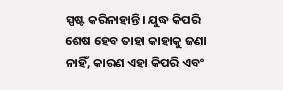ସ୍ପଷ୍ଟ କରିନାହାନ୍ତି। ଯୁଦ୍ଧ କିପରି ଶେଷ ହେବ ତାହା କାହାକୁ ଜଣା ନାହିଁ, କାରଣ ଏହା କିପରି ଏବଂ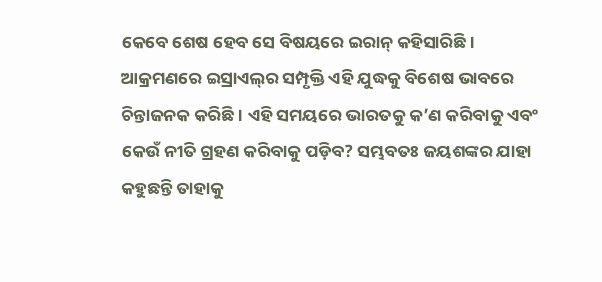କେବେ ଶେଷ ହେବ ସେ ବିଷୟରେ ଇରାନ୍‌ କହିସାରିଛି। ଆକ୍ରମଣରେ ଇସ୍ରାଏଲ୍‌ର ସମ୍ପୃକ୍ତି ଏହି ଯୁଦ୍ଧକୁ ବିଶେଷ ଭାବରେ ଚିନ୍ତାଜନକ କରିଛି। ଏହି ସମୟରେ ଭାରତକୁ କ’ଣ କରିବାକୁ ଏବଂ କେଉଁ ନୀତି ଗ୍ରହଣ କରିବାକୁ ପଡ଼ିବ? ସମ୍ଭବତଃ ଜୟଶଙ୍କର ଯାହା କହୁଛନ୍ତି ତାହାକୁ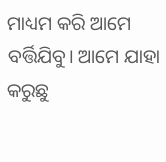ମାଧ୍ୟମ କରି ଆମେ ବର୍ତ୍ତିଯିବୁ। ଆମେ ଯାହା କରୁଛୁ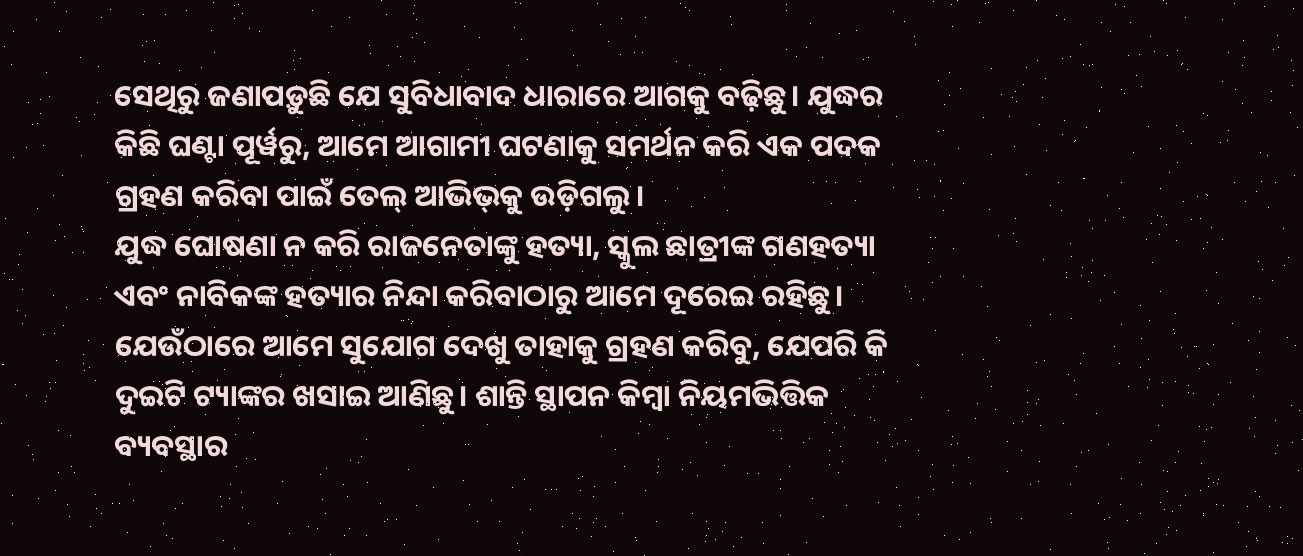ସେଥିରୁ ଜଣାପଡ଼ୁଛି ଯେ ସୁବିଧାବାଦ ଧାରାରେ ଆଗକୁ ବଢ଼ିଛୁ। ଯୁଦ୍ଧର କିଛି ଘଣ୍ଟା ପୂର୍ୱରୁ, ଆମେ ଆଗାମୀ ଘଟଣାକୁ ସମର୍ଥନ କରି ଏକ ପଦକ ଗ୍ରହଣ କରିବା ପାଇଁ ତେଲ୍‌ ଆଭିଭ୍‌କୁ ଉଡ଼ିଗଲୁ।
ଯୁଦ୍ଧ ଘୋଷଣା ନ କରି ରାଜନେତାଙ୍କୁ ହତ୍ୟା, ସ୍କୁଲ ଛାତ୍ରୀଙ୍କ ଗଣହତ୍ୟା ଏବଂ ନାବିକଙ୍କ ହତ୍ୟାର ନିନ୍ଦା କରିବାଠାରୁ ଆମେ ଦୂରେଇ ରହିଛୁ। ଯେଉଁଠାରେ ଆମେ ସୁଯୋଗ ଦେଖୁ ତାହାକୁ ଗ୍ରହଣ କରିବୁ, ଯେପରି କି ଦୁଇଟି ଟ୍ୟାଙ୍କର ଖସାଇ ଆଣିଛୁ। ଶାନ୍ତି ସ୍ଥାପନ କିମ୍ୱା ନିୟମଭିତ୍ତିକ ବ୍ୟବସ୍ଥାର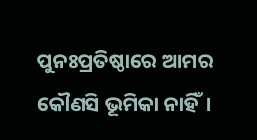ପୁନଃପ୍ରତିଷ୍ଠାରେ ଆମର କୌଣସି ଭୂମିକା ନାହିଁ।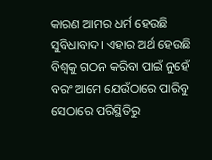କାରଣ ଆମର ଧର୍ମ ହେଉଛି ସୁବିଧାବାଦ। ଏହାର ଅର୍ଥ ହେଉଛି ବିଶ୍ୱକୁ ଗଠନ କରିବା ପାଇଁ ନୁହେଁ ବରଂ ଆମେ ଯେଉଁଠାରେ ପାରିବୁ ସେଠାରେ ପରିସ୍ଥିତିରୁ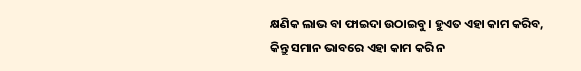କ୍ଷଣିକ ଲାଭ ବା ଫାଇଦା ଉଠାଇବୁ। ହୁଏତ ଏହା କାମ କରିବ, କିନ୍ତୁ ସମାନ ଭାବରେ ଏହା କାମ କରି ନ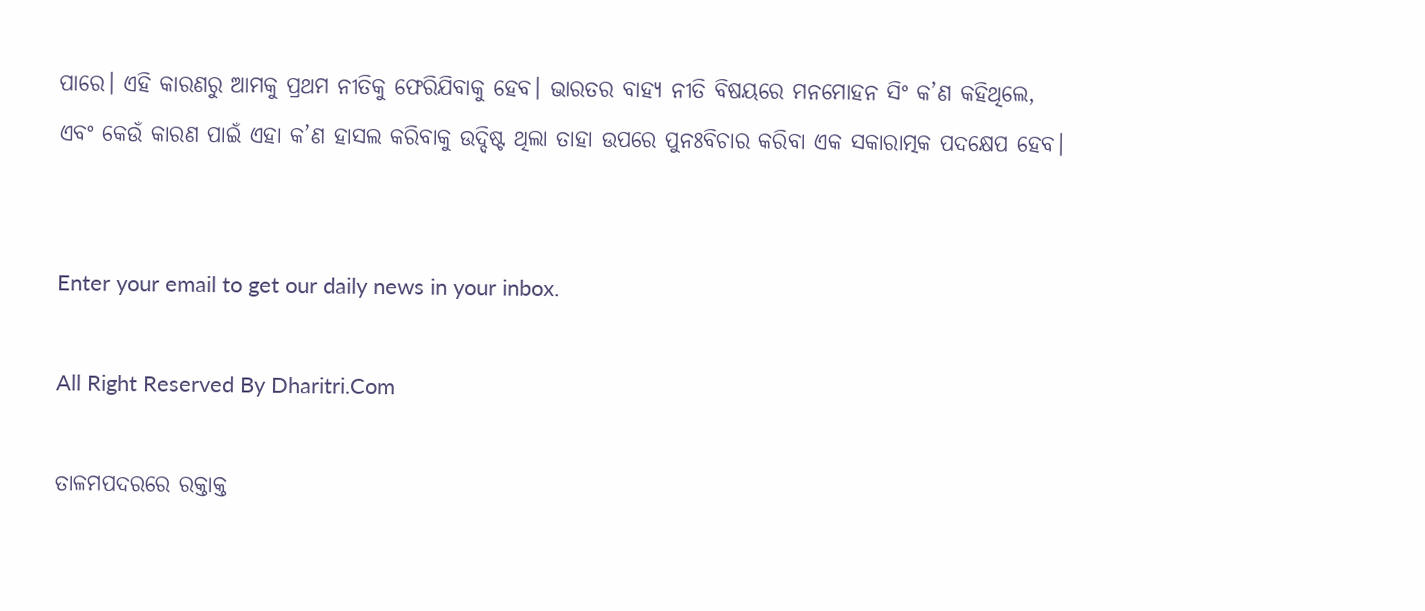ପାରେ। ଏହି କାରଣରୁ ଆମକୁ ପ୍ରଥମ ନୀତିକୁ ଫେରିଯିବାକୁ ହେବ। ଭାରତର ବାହ୍ୟ ନୀତି ବିଷୟରେ ମନମୋହନ ସିଂ କ’ଣ କହିଥିଲେ, ଏବଂ କେଉଁ କାରଣ ପାଇଁ ଏହା କ’ଣ ହାସଲ କରିବାକୁ ଉଦ୍ଦିଷ୍ଟ ଥିଲା ତାହା ଉପରେ ପୁନଃବିଚାର କରିବା ଏକ ସକାରାତ୍ମକ ପଦକ୍ଷେପ ହେବ।


Enter your email to get our daily news in your inbox.

All Right Reserved By Dharitri.Com

ତାଳମପଦରରେ ରକ୍ତାକ୍ତ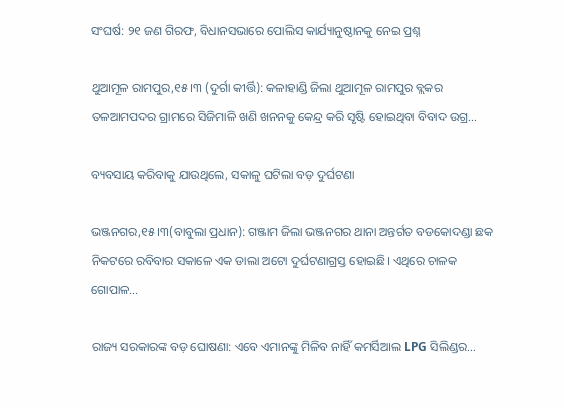ସଂଘର୍ଷ: ୨୧ ଜଣ ଗିରଫ, ବିଧାନସଭାରେ ପୋଲିସ କାର୍ଯ୍ୟାନୁଷ୍ଠାନକୁ ନେଇ ପ୍ରଶ୍ନ

ଥୁଆମୂଳ ରାମପୁର,୧୫।୩ (ଦୁର୍ଗା କୀର୍ତ୍ତି): କଳାହାଣ୍ଡି ଜିଲା ଥୁଆମୂଳ ରାମପୁର ବ୍ଲକର ତଳଆମପଦର ଗ୍ରାମରେ ସିଜିମାଳି ଖଣି ଖନନକୁ କେନ୍ଦ୍ର କରି ସୃଷ୍ଟି ହୋଇଥିବା ବିବାଦ ଉଗ୍ର…

ବ୍ୟବସାୟ କରିବାକୁ ଯାଉଥିଲେ, ସକାଳୁ ଘଟିଲା ବଡ଼ ଦୁର୍ଘଟଣା

ଭଞ୍ଜନଗର,୧୫।୩(ବାବୁଲା ପ୍ରଧାନ): ଗଞ୍ଜାମ ଜିଲା ଭଞ୍ଜନଗର ଥାନା ଅନ୍ତର୍ଗତ ବଡକୋଦଣ୍ଡା ଛକ ନିକଟରେ ରବିବାର ସକାଳେ ଏକ ଡାଲା ଅଟୋ ଦୁର୍ଘଟଣାଗ୍ରସ୍ତ ହୋଇଛି। ଏଥିରେ ଚାଳକ ଗୋପାଳ…

ରାଜ୍ୟ ସରକାରଙ୍କ ବଡ଼ ଘୋଷଣା: ଏବେ ଏମାନଙ୍କୁ ମିଳିବ ନାହିଁ କମର୍ସିଆଲ LPG ସିଲିଣ୍ଡର…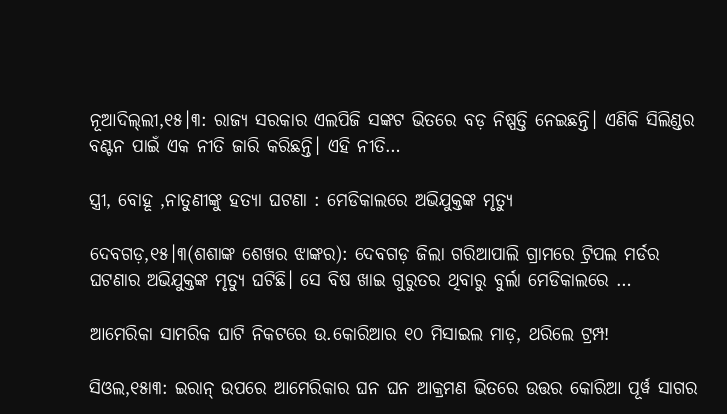ନୂଆଦିଲ୍‌ଲୀ,୧୫।୩: ରାଜ୍ୟ ସରକାର ଏଲପିଜି ସଙ୍କଟ ଭିତରେ ବଡ଼ ନିଷ୍ପତ୍ତି ନେଇଛନ୍ତି। ଏଣିକି ସିଲିଣ୍ଡର ବଣ୍ଟନ ପାଇଁ ଏକ ନୀତି ଜାରି କରିଛନ୍ତି। ଏହି ନୀତି…

ସ୍ତ୍ରୀ, ବୋହୂ ,ନାତୁଣୀଙ୍କୁ ହତ୍ୟା ଘଟଣା : ମେଡିକାଲରେ ଅଭିଯୁକ୍ତଙ୍କ ମୃତ୍ୟୁ

ଦେବଗଡ଼,୧୫।୩(ଶଶାଙ୍କ ଶେଖର ଝାଙ୍କର): ଦେବଗଡ଼ ଜିଲା ଗରିଆପାଲି ଗ୍ରାମରେ ଟ୍ରିପଲ ମର୍ଡର ଘଟଣାର ଅଭିଯୁକ୍ତଙ୍କ ମୃତ୍ୟୁ ଘଟିଛି। ସେ ବିଷ ଖାଇ ଗୁରୁତର ଥିବାରୁ ବୁର୍ଲା ମେଡିକାଲରେ …

ଆମେରିକା ସାମରିକ ଘାଟି ନିକଟରେ ଉ.କୋରିଆର ୧୦ ମିସାଇଲ ମାଡ଼, ଥରିଲେ ଟ୍ରମ୍ପ!

ସିଓଲ,୧୫ା୩: ଇରାନ୍‌ ଉପରେ ଆମେରିକାର ଘନ ଘନ ଆକ୍ରମଣ ଭିତରେ ଉତ୍ତର କୋରିଆ ପୂର୍ୱ ସାଗର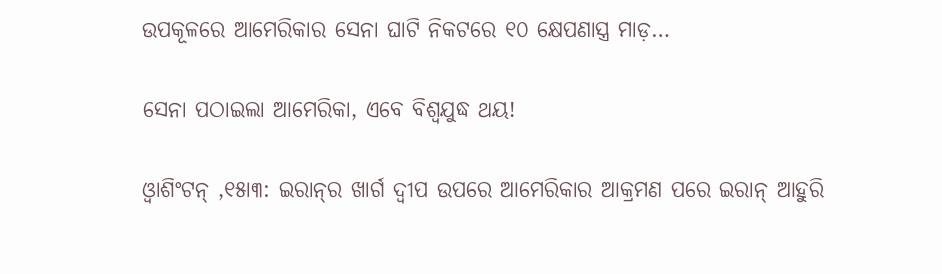ଉପକୂଳରେ ଆମେରିକାର ସେନା ଘାଟି ନିକଟରେ ୧୦ କ୍ଷେପଣାସ୍ତ୍ର ମାଡ଼…

ସେନା ପଠାଇଲା ଆମେରିକା, ଏବେ ବିଶ୍ୱଯୁଦ୍ଧ ଥୟ!

ଓ୍ୱାଶିଂଟନ୍‌ ,୧୫ା୩: ଇରାନ୍‌ର ଖାର୍ଗ ଦ୍ୱୀପ ଉପରେ ଆମେରିକାର ଆକ୍ରମଣ ପରେ ଇରାନ୍‌ ଆହୁରି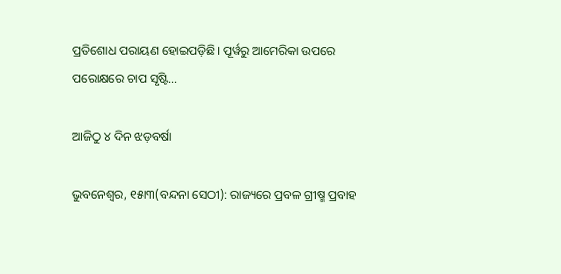ପ୍ରତିଶୋଧ ପରାୟଣ ହୋଇପଡ଼ିଛି। ପୂର୍ୱରୁ ଆମେରିକା ଉପରେ ପରୋକ୍ଷରେ ଚାପ ସୃଷ୍ଟି…

ଆଜିଠୁ ୪ ଦିନ ଝଡ଼ବର୍ଷା

ଭୁବନେଶ୍ୱର, ୧୫ା୩(ବନ୍ଦନା ସେଠୀ): ରାଜ୍ୟରେ ପ୍ରବଳ ଗ୍ରୀଷ୍ମ ପ୍ରବାହ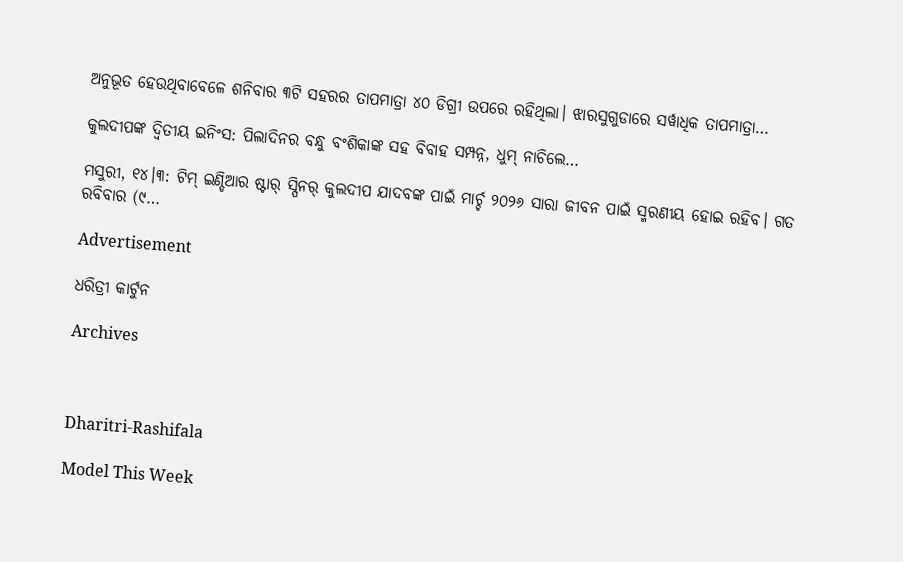ଅନୁଭୂତ ହେଉଥିବାବେଳେ ଶନିବାର ୩ଟି ସହରର ତାପମାତ୍ରା ୪୦ ଡିଗ୍ରୀ ଉପରେ ରହିଥିଲା। ଝାରସୁଗୁଡାରେ ସର୍ୱାଧିକ ତାପମାତ୍ରା…

କୁଲଦୀପଙ୍କ ଦ୍ୱିତୀୟ ଇନିଂସ: ପିଲାଦିନର ବନ୍ଧୁ ବଂଶିକାଙ୍କ ସହ ବିବାହ ସମ୍ପନ୍ନ, ଧୁମ୍‌ ନାଚିଲେ…

ମସୁରୀ, ୧୪।୩: ଟିମ୍‌ ଇଣ୍ଡିଆର ଷ୍ଟାର୍‌ ସ୍ପିନର୍‌ କୁଲଦୀପ ଯାଦବଙ୍କ ପାଇଁ ମାର୍ଚ୍ଚ ୨୦୨୬ ସାରା ଜୀବନ ପାଇଁ ସ୍ମରଣୀୟ ହୋଇ ରହିବ। ଗତ ରବିବାର (୯…

Advertisement

ଧରିତ୍ରୀ କାର୍ଟୁନ

Archives



Dharitri-Rashifala

Model This Week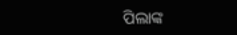ପିଲାଙ୍କ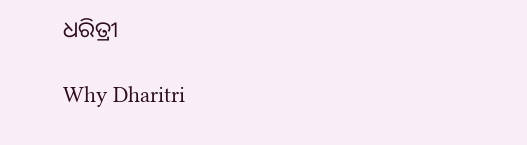ଧରିତ୍ରୀ

Why Dharitri